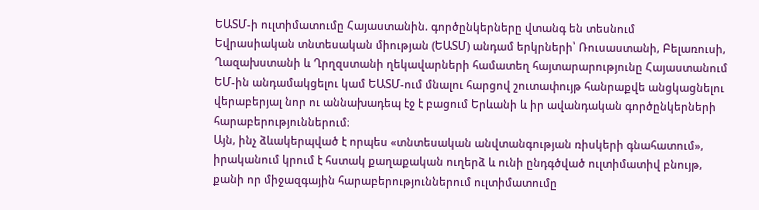ԵԱՏՄ-ի ուլտիմատումը Հայաստանին. գործընկերները վտանգ են տեսնում
Եվրասիական տնտեսական միության (ԵԱՏՄ) անդամ երկրների՝ Ռուսաստանի, Բելառուսի, Ղազախստանի և Ղրղզստանի ղեկավարների համատեղ հայտարարությունը Հայաստանում ԵՄ-ին անդամակցելու կամ ԵԱՏՄ-ում մնալու հարցով շուտափույթ հանրաքվե անցկացնելու վերաբերյալ նոր ու աննախադեպ էջ է բացում Երևանի և իր ավանդական գործընկերների հարաբերություններում։
Այն, ինչ ձևակերպված է որպես «տնտեսական անվտանգության ռիսկերի գնահատում», իրականում կրում է հստակ քաղաքական ուղերձ և ունի ընդգծված ուլտիմատիվ բնույթ, քանի որ միջազգային հարաբերություններում ուլտիմատումը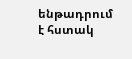ենթադրում է հստակ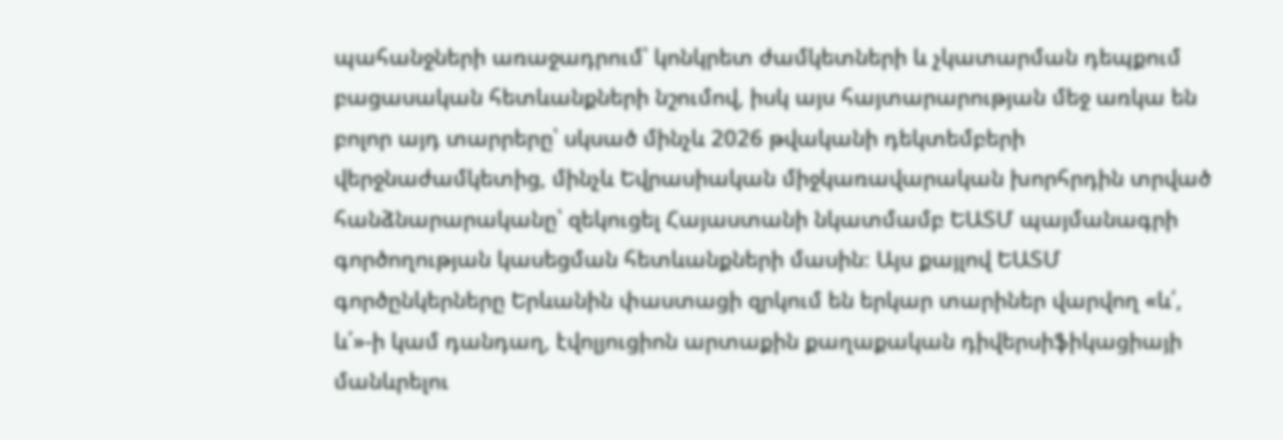պահանջների առաջադրում՝ կոնկրետ ժամկետների և չկատարման դեպքում բացասական հետևանքների նշումով, իսկ այս հայտարարության մեջ առկա են բոլոր այդ տարրերը՝ սկսած մինչև 2026 թվականի դեկտեմբերի վերջնաժամկետից, մինչև Եվրասիական միջկառավարական խորհրդին տրված հանձնարարականը՝ զեկուցել Հայաստանի նկատմամբ ԵԱՏՄ պայմանագրի գործողության կասեցման հետևանքների մասին։ Այս քայլով ԵԱՏՄ գործընկերները Երևանին փաստացի զրկում են երկար տարիներ վարվող «և՛, և՛»-ի կամ դանդաղ, էվոլյուցիոն արտաքին քաղաքական դիվերսիֆիկացիայի մանևրելու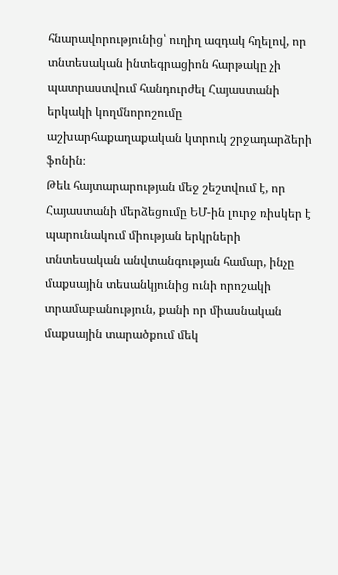հնարավորությունից՝ ուղիղ ազդակ հղելով, որ տնտեսական ինտեգրացիոն հարթակը չի պատրաստվում հանդուրժել Հայաստանի երկակի կողմնորոշումը աշխարհաքաղաքական կտրուկ շրջադարձերի ֆոնին։
Թեև հայտարարության մեջ շեշտվում է, որ Հայաստանի մերձեցումը ԵՄ-ին լուրջ ռիսկեր է պարունակում միության երկրների տնտեսական անվտանգության համար, ինչը մաքսային տեսանկյունից ունի որոշակի տրամաբանություն, քանի որ միասնական մաքսային տարածքում մեկ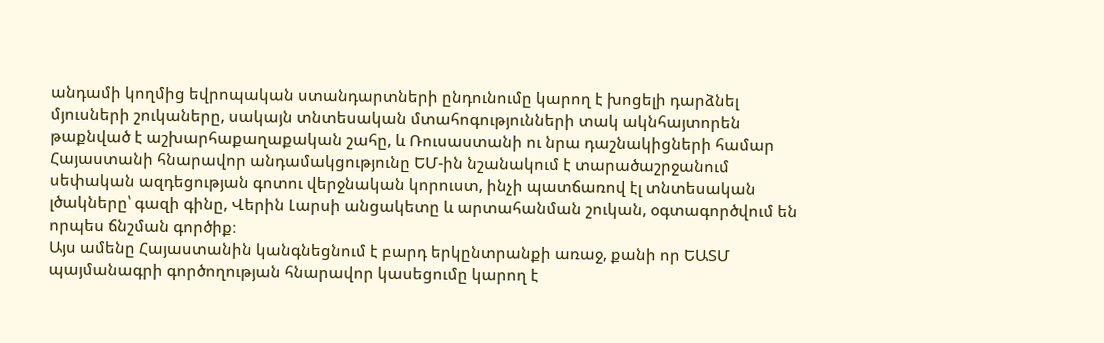անդամի կողմից եվրոպական ստանդարտների ընդունումը կարող է խոցելի դարձնել մյուսների շուկաները, սակայն տնտեսական մտահոգությունների տակ ակնհայտորեն թաքնված է աշխարհաքաղաքական շահը, և Ռուսաստանի ու նրա դաշնակիցների համար Հայաստանի հնարավոր անդամակցությունը ԵՄ-ին նշանակում է տարածաշրջանում սեփական ազդեցության գոտու վերջնական կորուստ, ինչի պատճառով էլ տնտեսական լծակները՝ գազի գինը, Վերին Լարսի անցակետը և արտահանման շուկան, օգտագործվում են որպես ճնշման գործիք։
Այս ամենը Հայաստանին կանգնեցնում է բարդ երկընտրանքի առաջ, քանի որ ԵԱՏՄ պայմանագրի գործողության հնարավոր կասեցումը կարող է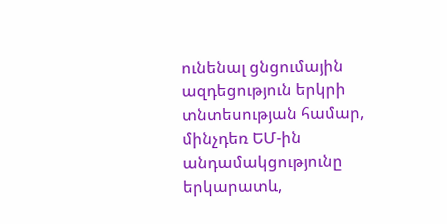ունենալ ցնցումային ազդեցություն երկրի տնտեսության համար, մինչդեռ ԵՄ-ին անդամակցությունը երկարատև,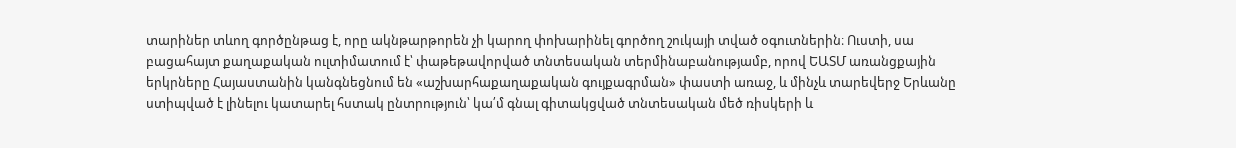տարիներ տևող գործընթաց է, որը ակնթարթորեն չի կարող փոխարինել գործող շուկայի տված օգուտներին։ Ուստի, սա բացահայտ քաղաքական ուլտիմատում է՝ փաթեթավորված տնտեսական տերմինաբանությամբ, որով ԵԱՏՄ առանցքային երկրները Հայաստանին կանգնեցնում են «աշխարհաքաղաքական գույքագրման» փաստի առաջ, և մինչև տարեվերջ Երևանը ստիպված է լինելու կատարել հստակ ընտրություն՝ կա՛մ գնալ գիտակցված տնտեսական մեծ ռիսկերի և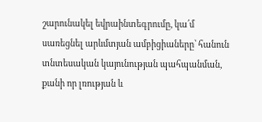շարունակել եվրաինտեգրումը, կա՛մ սառեցնել արևմտյան ամբիցիաները՝ հանուն տնտեսական կայունության պահպանման, քանի որ լռության և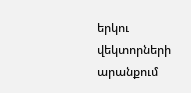երկու վեկտորների արանքում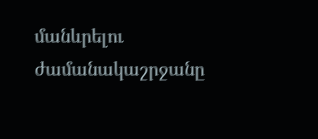մանևրելու ժամանակաշրջանը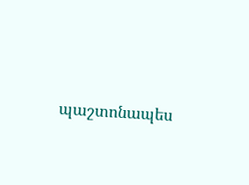պաշտոնապես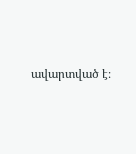ավարտված է։